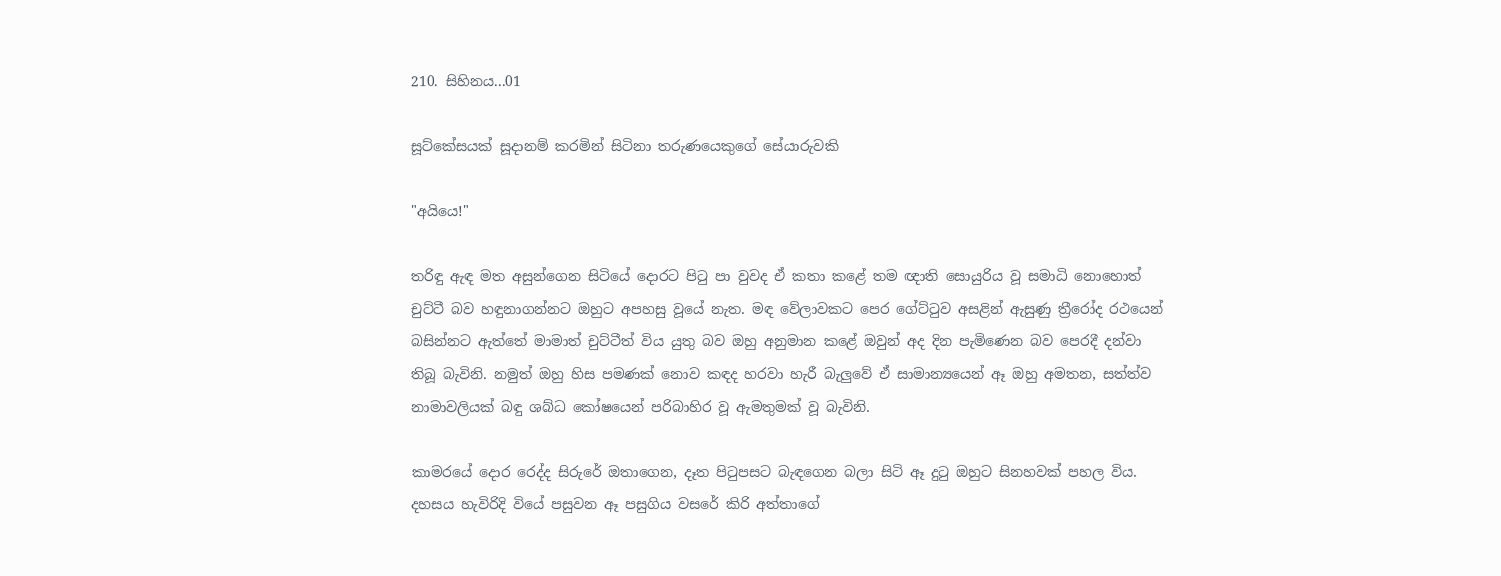210. සිහිනය...01

සූට්කේසයක් සූදානම් කරමින් සිටිනා තරුණයෙකුගේ සේයාරුවකි

"අයියෙ!"

තරිඳු ඇඳ මත අසුන්ගෙන සිටියේ දොරට පිටු පා වුවද ඒ කතා කළේ තම ඥාති සොයුරිය වූ සමාධි නොහොත් චුට්ටී බව හඳුනාගන්නට ඔහුට අපහසු වූයේ නැත. මඳ වේලාවකට පෙර ගේට්ටුව අසළින් ඇසුණු ත්‍රීරෝද රථයෙන් බසින්නට ඇත්තේ මාමාත් චුට්ටීත් විය යුතු බව ඔහු අනුමාන කළේ ඔවුන් අද දින පැමිණෙන බව පෙරදී දන්වා තිබූ බැවිනි. නමුත් ඔහු හිස පමණක් නොව කඳද හරවා හැරී බැලුවේ ඒ සාමාන්‍යයෙන් ඈ ඔහු අමතන, සත්ත්ව නාමාවලියක් බඳු ශබ්ධ කෝෂයෙන් පරිබාහිර වූ ඇමතුමක් වූ බැවිනි.

කාමරයේ දොර රෙද්ද සිරුරේ ඔතාගෙන, දෑත පිටුපසට බැඳගෙන බලා සිටි ඈ දුටු ඔහුට සිනහවක් පහල විය. දහසය හැවිරිදි වියේ පසුවන ඈ පසුගිය වසරේ කිරි අත්තාගේ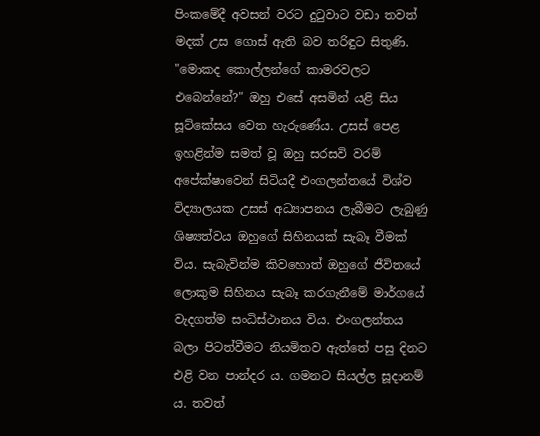පිංකමේදී අවසන් වරට දුටුවාට වඩා තවත් මදක් උස ගොස් ඇති බව තරිඳුට සිතුණි. "මොකද කොල්ලන්ගේ කාමරවලට එබෙන්නේ?" ඔහු එසේ අසමින් යළි සිය සූට්කේසය වෙත හැරුණේය. උසස් පෙළ ඉහළින්ම සමත් වූ ඔහු සරසවි වරම් අපේක්ෂාවෙන් සිටියදී එංගලන්තයේ විශ්ව විද්‍යාලයක උසස් අධ්‍යාපනය ලැබීමට ලැබුණු ශිෂ්‍යත්වය ඔහුගේ සිහිනයක් සැබෑ වීමක් විය. සැබැවින්ම කිවහොත් ඔහුගේ ජීවිතයේ ලොකුම සිහිනය සැබෑ කරගැනීමේ මාර්ගයේ වැදගත්ම සංධිස්ථානය විය. එංගලන්තය බලා පිටත්වීමට නියමිතව ඇත්තේ පසු දිනට එළි වන පාන්දර ය. ගමනට සියල්ල සූදානම් ය. තවත්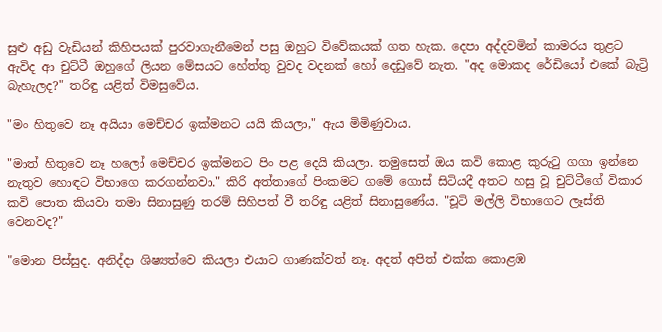සුළු අඩු වැඩියන් කිහිපයක් පුරවාගැනීමෙන් පසු ඔහුට විවේකයක් ගත හැක. දෙපා අද්දවමින් කාමරය තුළට ඇවිද ආ චුට්ටී ඔහුගේ ලියන මේසයට හේත්තු වුවද වදනක් හෝ දෙඩුවේ නැත. "අද මොකද රේඩියෝ එකේ බැට්‍රි බැහැලද?" තරිඳු යළිත් විමසුවේය.

"මං හිතුවෙ නෑ අයියා මෙච්චර ඉක්මනට යයි කියලා," ඇය මිමිණුවාය.

"මාත් හිතුවෙ නෑ හලෝ මෙච්චර ඉක්මනට පිං පළ දෙයි කියලා. තමුසෙත් ඔය කවි කොළ කුරුටු ගගා ඉන්නෙ නැතුව හොඳට විභාගෙ කරගන්නවා." කිරි අත්තාගේ පිංකමට ගමේ ගොස් සිටියදී අතට හසු වූ චුට්ටීගේ විකාර කවි පොත කියවා තමා සිනාසුණු තරම් සිහිපත් වී තරිඳු යළිත් සිනාසුණේය. "චූටි මල්ලි විභාගෙට ලෑස්ති වෙනවද?"

"මොන පිස්සුද. අනිද්දා ශිෂ්‍යත්වෙ කියලා එයාට ගාණක්වත් නෑ. අදත් අපිත් එක්ක කොළඹ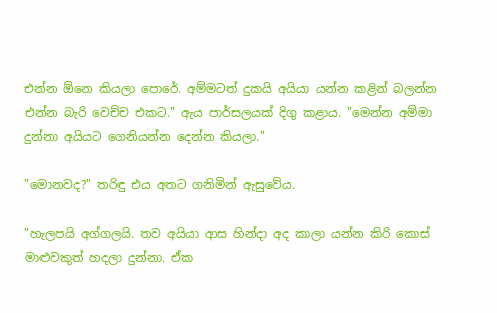එන්න ඕනෙ කියලා පොරේ. අම්මටත් දුකයි අයියා යන්න කළින් බලන්න එන්න බැරි වෙච්ච එකට." ඇය පාර්සලයක් දිගු කළාය. "මෙන්න අම්මා දුන්නා අයියට ගෙනියන්න දෙන්න කියලා."

"මොනවද?" තරිඳු එය අතට ගනිමින් ඇසුවේය.

"හැලපයි අග්ගලයි. තව අයියා ආස හින්දා අද කාලා යන්න කිරි කොස් මාළුවකුත් හදලා දුන්නා. ඒක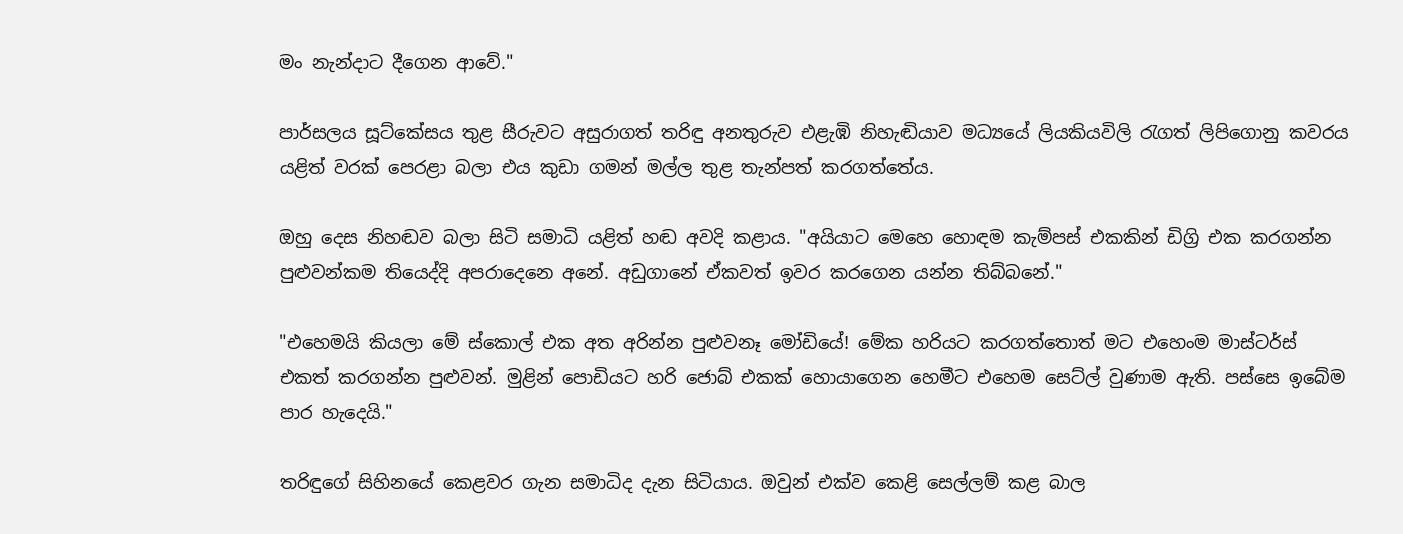මං නැන්දාට දීගෙන ආවේ."

පාර්සලය සූට්කේසය තුළ සීරුවට අසුරාගත් තරිඳු අනතුරුව එළැඹි නිහැඬියාව මධ්‍යයේ ලියකියවිලි රැගත් ලිපිගොනු කවරය යළිත් වරක් පෙරළා බලා එය කුඩා ගමන් මල්ල තුළ තැන්පත් කරගත්තේය.

ඔහු දෙස නිහඬව බලා සිටි සමාධි යළිත් හඬ අවදි කළාය. "අයියාට මෙහෙ හොඳම කැම්පස් එකකින් ඩිග්‍රි එක කරගන්න පුළුවන්කම තියෙද්දි අපරාදෙනෙ අනේ. අඩුගානේ ඒකවත් ඉවර කරගෙන යන්න තිබ්බනේ."

"එහෙමයි කියලා මේ ස්කොල් එක අත අරින්න පුළුවනෑ මෝඩියේ! මේක හරියට කරගත්තොත් මට එහෙංම මාස්ටර්ස් එකත් කරගන්න පුළුවන්. මුළින් පොඩියට හරි ජොබ් එකක් හොයාගෙන හෙමීට එහෙම සෙට්ල් වුණාම ඇති. පස්සෙ ඉබේම පාර හැදෙයි."

තරිඳුගේ සිහිනයේ කෙළවර ගැන සමාධිද දැන සිටියාය. ඔවුන් එක්ව කෙළි සෙල්ලම් කළ බාල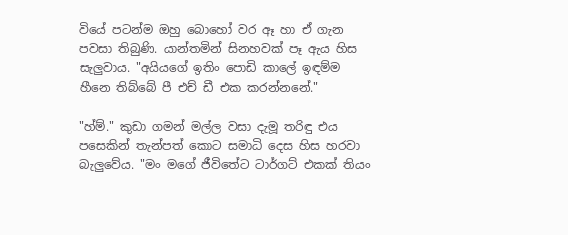වියේ පටන්ම ඔහු බොහෝ වර ඈ හා ඒ ගැන පවසා තිබුණි. යාන්තමින් සිනහවක් පෑ ඇය හිස සැලුවාය. "අයියගේ ඉතිං පොඩි කාලේ ඉඳම්ම හීනෙ තිබ්බේ පී එච් ඩී එක කරන්නනේ."

"හ්ම්." කුඩා ගමන් මල්ල වසා දැමූ තරිඳු එය පසෙකින් තැන්පත් කොට සමාධි දෙස හිස හරවා බැලුවේය. "මං මගේ ජීවිතේට ටාර්ගට් එකක් තියං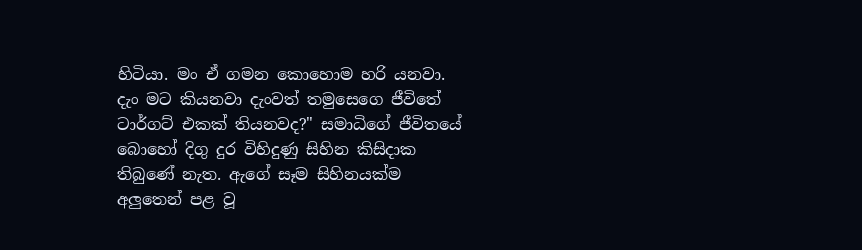හිටියා. මං ඒ ගමන කොහොම හරි යනවා. දැං මට කියනවා දැංවත් තමුසෙගෙ ජීවිතේ ටාර්ගට් එකක් තියනවද?" සමාධිගේ ජීවිතයේ බොහෝ දිගු දුර විහිදුණු සිහින කිසිදාක තිබුණේ නැත. ඇගේ සෑම සිහිනයක්ම අලුතෙන් පළ වූ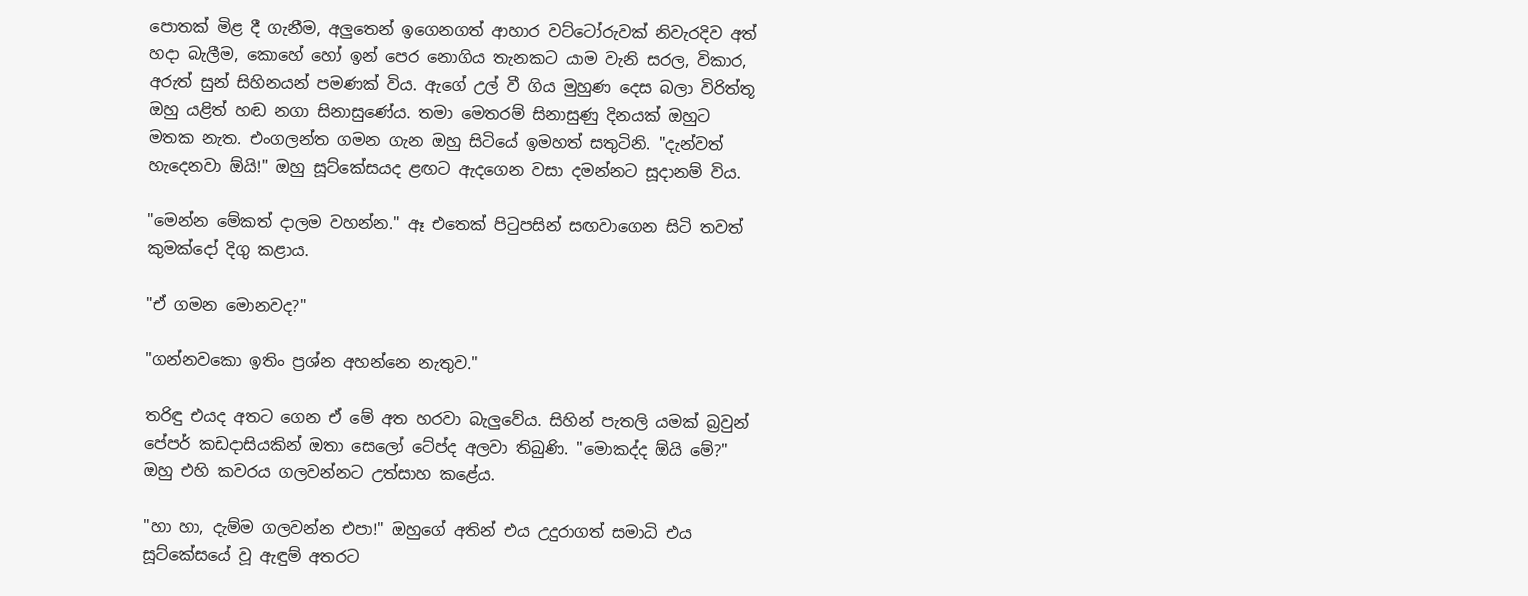පොතක් මිළ දී ගැනීම, අලුතෙන් ඉගෙනගත් ආහාර වට්ටෝරුවක් නිවැරදිව අත් හදා බැලීම, කොහේ හෝ ඉන් පෙර නොගිය තැනකට යාම වැනි සරල, විකාර, අරුත් සුන් සිහිනයන් පමණක් විය. ඇගේ උල් වී ගිය මුහුණ දෙස බලා විරිත්තූ ඔහු යළිත් හඬ නගා සිනාසුණේය. තමා මෙතරම් සිනාසුණු දිනයක් ඔහුට මතක නැත. එංගලන්ත ගමන ගැන ඔහු සිටියේ ඉමහත් සතුටිනි. "දැන්වත් හැදෙනවා ඕයි!" ඔහු සූට්කේසයද ළඟට ඇදගෙන වසා දමන්නට සූදානම් විය.

"මෙන්න මේකත් දාලම වහන්න." ඈ එතෙක් පිටුපසින් සඟවාගෙන සිටි තවත් කුමක්දෝ දිගු කළාය.

"ඒ ගමන මොනවද?"

"ගන්නවකො ඉතිං ප්‍රශ්න අහන්නෙ නැතුව."

තරිඳු එයද අතට ගෙන ඒ මේ අත හරවා බැලුවේය. සිහින් පැතලි යමක් බ්‍රවුන් පේපර් කඩදාසියකින් ඔතා සෙලෝ ටේප්ද අලවා තිබුණි. "මොකද්ද ඕයි මේ?" ඔහු එහි කවරය ගලවන්නට උත්සාහ කළේය.

"හා හා, දැම්ම ගලවන්න එපා!" ඔහුගේ අතින් එය උදුරාගත් සමාධි එය සූට්කේසයේ වූ ඇඳුම් අතරට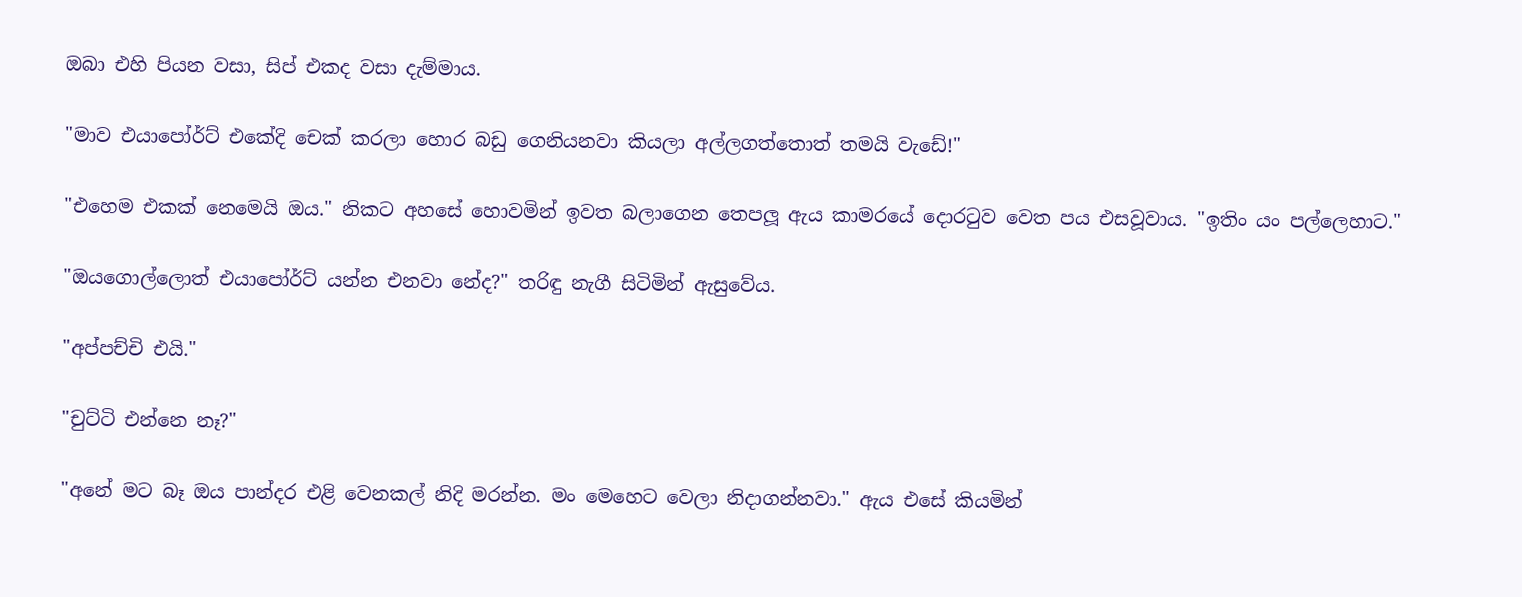ඔබා එහි පියන වසා, සිප් එකද වසා දැම්මාය.

"මාව එයාපෝර්ට් එකේදි චෙක් කරලා හොර බඩු ගෙනියනවා කියලා අල්ලගත්තොත් තමයි වැඩේ!"

"එහෙම එකක් නෙමෙයි ඔය." නිකට අහසේ හොවමින් ඉවත බලාගෙන තෙපලූ ඇය කාමරයේ දොරටුව වෙත පය එසවූවාය. "ඉතිං යං පල්ලෙහාට."

"ඔයගොල්ලොත් එයාපෝර්ට් යන්න එනවා නේද?" තරිඳු නැගී සිටිමින් ඇසුවේය.

"අප්පච්චි එයි."

"චුට්ටි එන්නෙ නෑ?"

"අනේ මට බෑ ඔය පාන්දර එළි වෙනකල් නිදි මරන්න. මං මෙහෙට වෙලා නිදාගන්නවා." ඇය එසේ කියමින්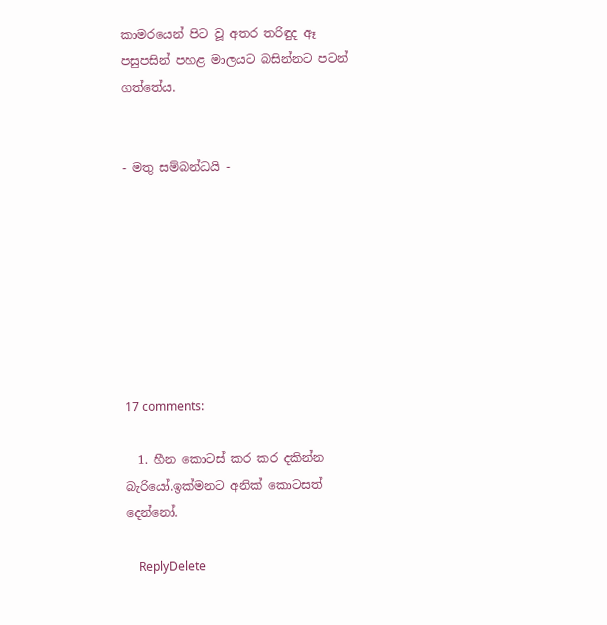කාමරයෙන් පිට වූ අතර තරිඳුද ඈ පසුපසින් පහළ මාලයට බසින්නට පටන් ගත්තේය.


- මතු සම්බන්ධයි -








17 comments:

  1. හීන කොටස් කර කර දකින්න බැරියෝ.ඉක්මනට අනික් කොටසත් දෙන්නෝ.

    ReplyDelete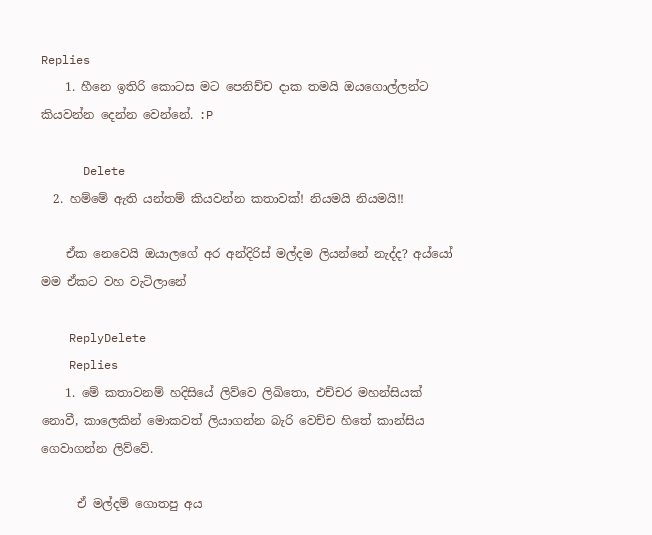Replies
    1. හීනෙ ඉතිරි කොටස මට පෙනිච්ච දාක තමයි ඔයගොල්ලන්ට කියවන්න දෙන්න වෙන්නේ. :P

      Delete
  2. හම්මේ ඇති යන්තම් කියවන්න කතාවක්! නියමයි නියමයි!!

    ඒක නෙවෙයි ඔයාලගේ අර අන්දිරිස් මල්දම ලියන්නේ නැද්ද? අය්යෝ මම ඒකට වහ වැටිලානේ

    ReplyDelete
    Replies
    1. මේ කතාවනම් හදිසියේ ලිව්වෙ ලිඛිතො, එච්චර මහන්සියක් නොවී, කාලෙකින් මොකවත් ලියාගන්න බැරි වෙච්ච හිතේ කාන්සිය ගෙවාගන්න ලිව්වේ.

      ඒ මල්දම් ගොතපු අය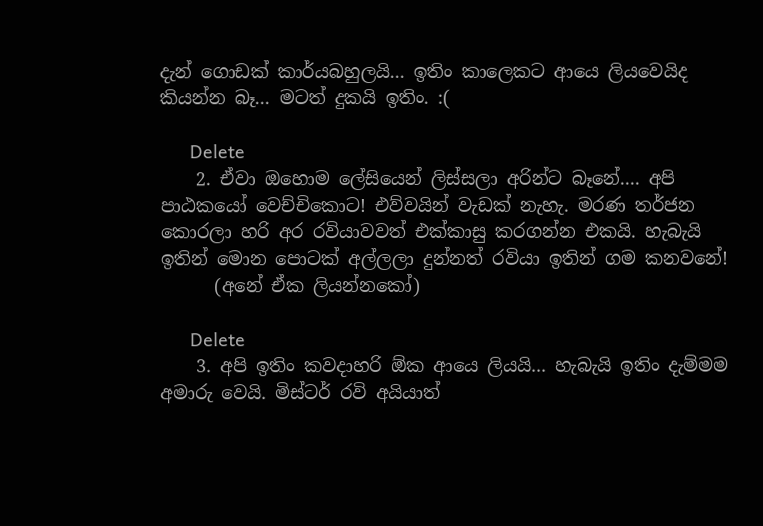දැන් ගොඩක් කාර්යබහුලයි... ඉතිං කාලෙකට ආයෙ ලියවෙයිද කියන්න බෑ... මටත් දුකයි ඉතිං. :(

      Delete
    2. ඒවා ඔහොම ලේසියෙන් ලිස්සලා අරින්ට බෑනේ.... අපි පාඨකයෝ වෙච්චිකොට! එව්වයින් වැඩක් නැහැ. මරණ තර්ජන කොරලා හරි අර රවියාවවත් එක්කාසු කරගන්න එකයි. හැබැයි ඉතින් මොන පොටක් අල්ලලා දුන්නත් රවියා ඉතින් ගම කනවනේ!
      (අනේ ඒක ලියන්නකෝ)

      Delete
    3. අපි ඉතිං කවදාහරි ඕක ආයෙ ලියයි... හැබැයි ඉතිං දැම්මම අමාරු වෙයි. මිස්ටර් රවි අයියාත්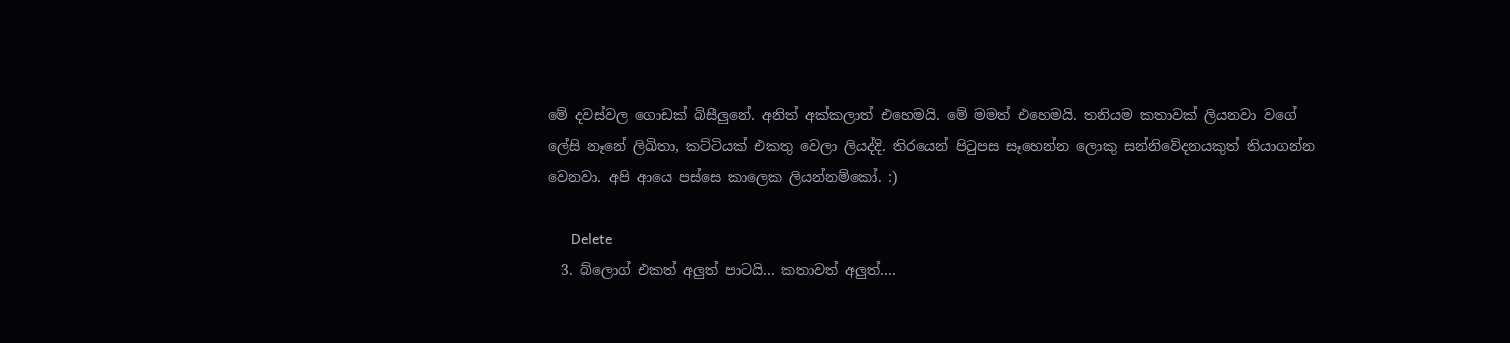මේ දවස්වල ගොඩක් බිසීලුනේ. අනිත් අක්කලාත් එහෙමයි. මේ මමත් එහෙමයි. තනියම කතාවක් ලියනවා වගේ ලේසි නෑනේ ලිඛිතා, කට්ටියක් එකතු වෙලා ලියද්දි. තිරයෙන් පිටුපස සෑහෙන්න ලොකු සන්නිවේදනයකුත් තියාගන්න වෙනවා. අපි ආයෙ පස්සෙ කාලෙක ලියන්නම්කෝ. :)

      Delete
  3. බ්ලොග් එකත් අලුත් පාටයි... කතාවත් අලුත්....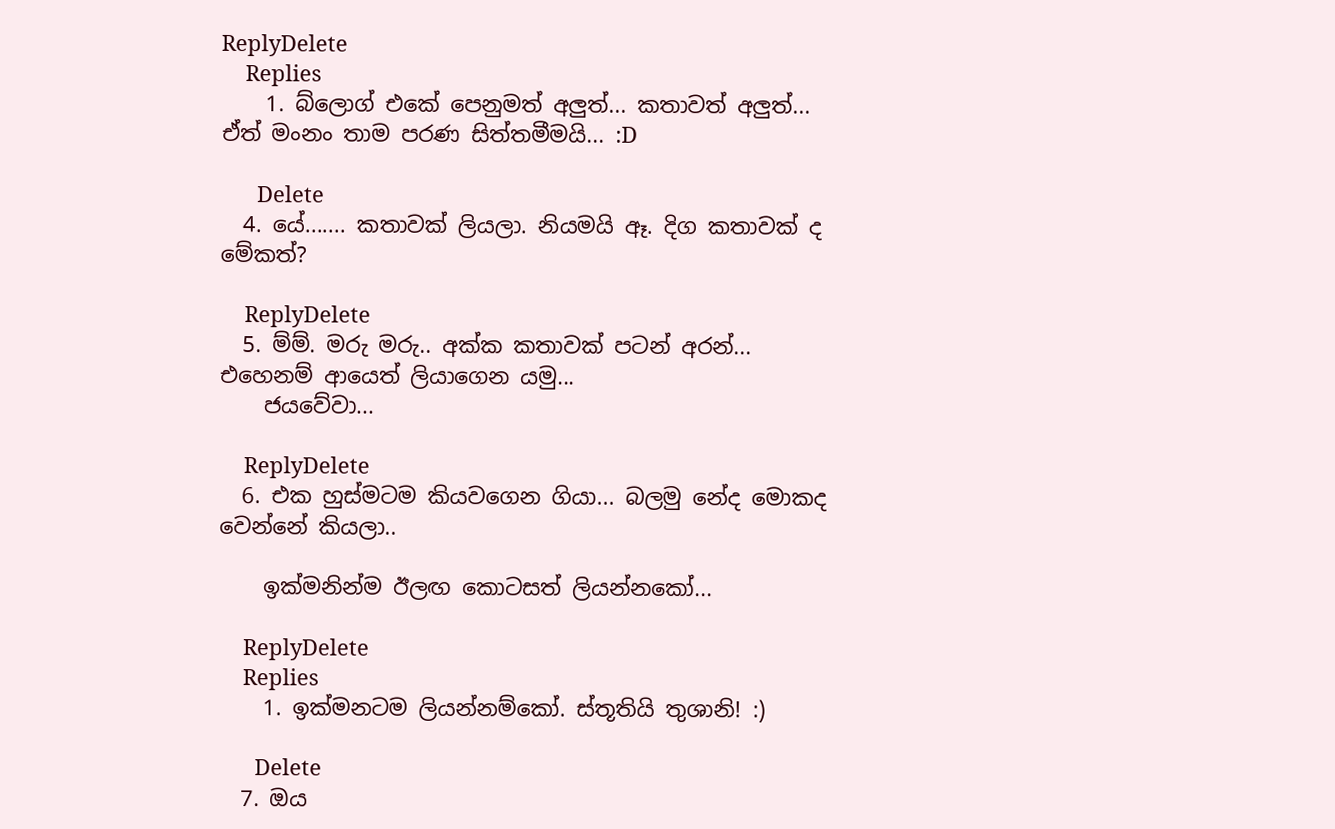ReplyDelete
    Replies
    1. බ්ලොග් එකේ පෙනුමත් අලුත්... කතාවත් අලුත්... ඒත් මංනං තාම පරණ සිත්තමීමයි... :D

      Delete
  4. යේ....... කතාවක් ලියලා. නියමයි ඈ. දිග කතාවක් ද මේකත්?

    ReplyDelete
  5. ම්ම්. මරු මරු.. අක්ක කතාවක් පටන් අරන්... එහෙනම් ආයෙත් ලියාගෙන යමු...
    ජයවේවා...

    ReplyDelete
  6. එක හුස්මටම කියවගෙන ගියා... බලමු නේද මොකද වෙන්නේ කියලා..

    ඉක්මනින්ම ඊලඟ කොටසත් ලියන්නකෝ...

    ReplyDelete
    Replies
    1. ඉක්මනටම ලියන්නම්කෝ. ස්තූතියි තුශානි! :)

      Delete
  7. ඔය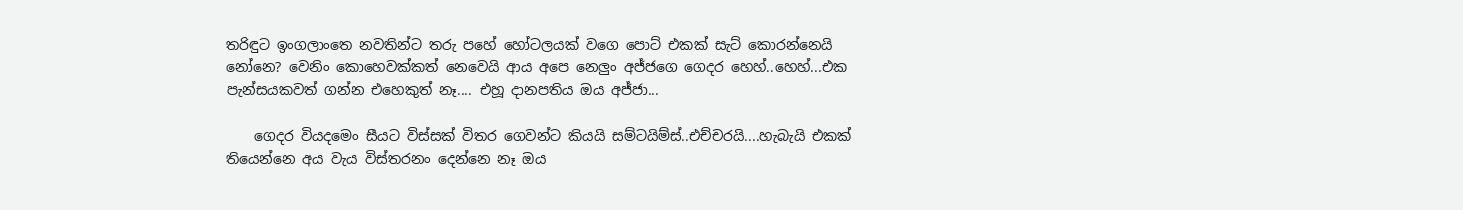තරිඳුට ඉංගලාංතෙ නවතින්ට තරු පහේ හෝටලයක් වගෙ පොට් එකක් සැට් කොරන්නෙයි නෝනෙ? වෙනිං කොහෙවක්කත් නෙවෙයි ආය අපෙ නෙලුං අජ්ජගෙ ගෙදර හෙහ්..හෙහ්...එක පැන්සයකවත් ගන්න එහෙකුත් නෑ.... එහූ දානපතිය ඔය අජ්ජා...

    ගෙදර වියදමෙං සීයට විස්සක් විතර ගෙවන්ට කියයි සම්ටයිම්ස්..එච්චරයි....හැබැයි එකක් තියෙන්නෙ අය වැය විස්තරනං දෙන්නෙ නෑ ඔය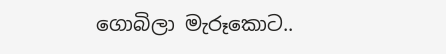ගොබිලා මැරූකොට..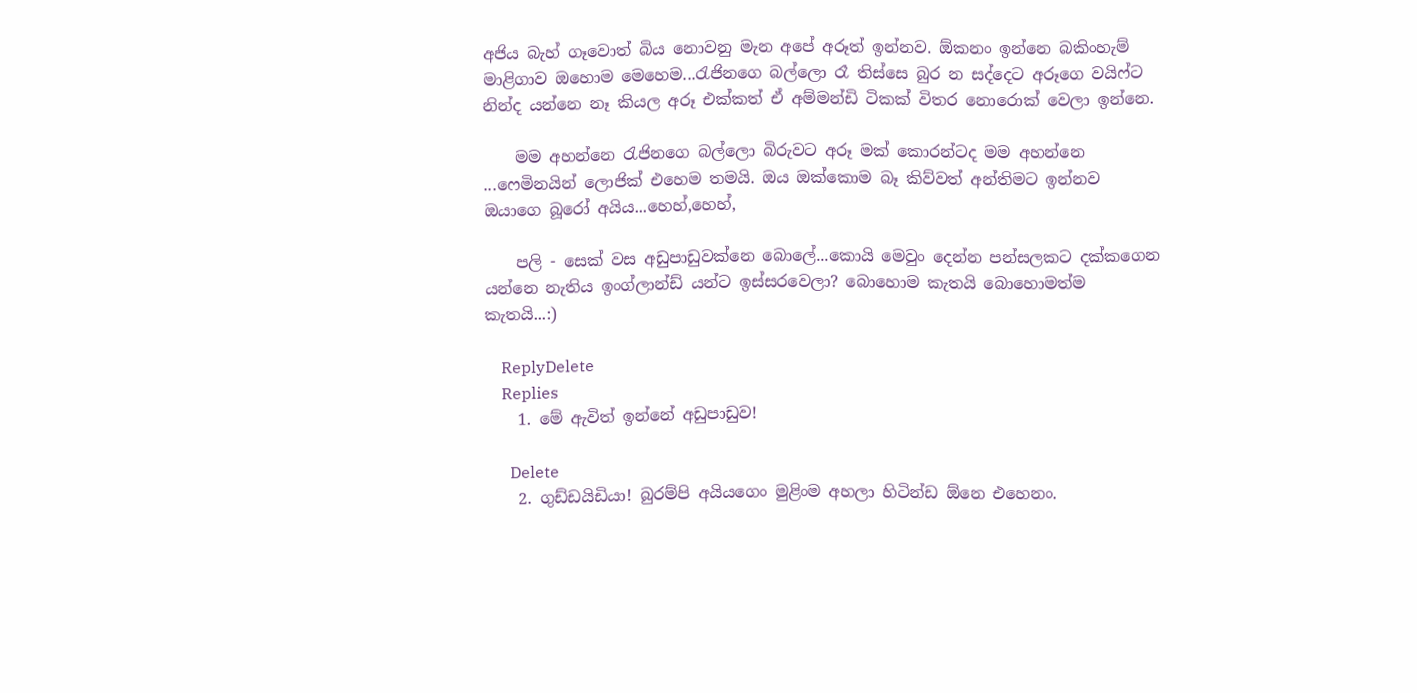අජිය බැහ් ගෑවොත් බිය නොවනු මැන අපේ අරූත් ඉන්නව. ඕකනං ඉන්නෙ බකිංහැම් මාළිගාව ඔහොම මෙහෙම...රැජිනගෙ බල්ලො රෑ තිස්සෙ බුර න සද්දෙට අරූගෙ වයිෆ්ට නින්ද යන්නෙ නෑ කියල අරූ එක්කත් ඒ අම්මන්ඩි ටිකක් විතර නොරොක් වෙලා ඉන්නෙ.

    මම අහන්නෙ රැජිනගෙ බල්ලො බිරුවට අරූ මක් කොරන්ටද මම අහන්නෙ ...ෆෙමිනයින් ලොජික් එහෙම තමයි. ඔය ඔක්කොම බෑ කිව්වත් අන්තිමට ඉන්නව ඔයාගෙ බූරෝ අයිය...හෙහ්,හෙහ්,

    පලි - සෙක් වස අඩුපාඩුවක්නෙ බොලේ...කොයි මෙවුං දෙන්න පන්සලකට දක්කගෙන යන්නෙ නැතිය ඉංග්ලාන්ඩ් යන්ට ඉස්සරවෙලා? බොහොම කැතයි බොහොමත්ම කැතයි...:)

    ReplyDelete
    Replies
    1. මේ ඇවිත් ඉන්නේ අඩුපාඩුව!

      Delete
    2. ගුඩ්ඩයිඩියා! බුරම්පි අයියගෙං මුළිංම අහලා හිටින්ඩ ඕනෙ එහෙනං.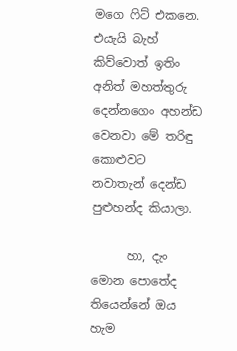මගෙ ෆිට් එකනෙ. එයැයි බැහ් කිව්වොත් ඉතිං අනිත් මහත්තුරු දෙන්නගෙං අහන්ඩ වෙනවා මේ තරිඳු කොළුවට නවාතැන් දෙන්ඩ පුළුහන්ද කියාලා.

      හා, දැං මොන පොතේද තියෙන්නේ ඔය හැම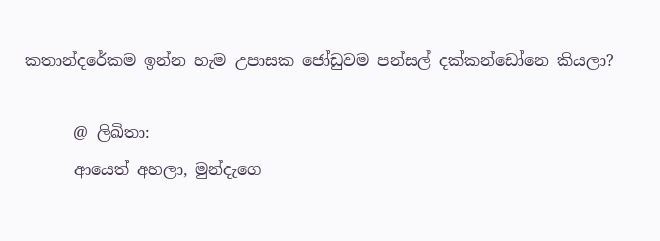කතාන්දරේකම ඉන්න හැම උපාසක ජෝඩුවම පන්සල් දක්කන්ඩෝනෙ කියලා?

      @ ලිඛිතා:
      ආයෙත් අහලා, මුන්දැගෙ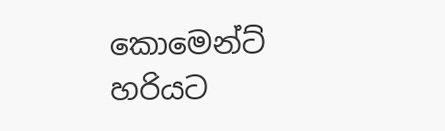කොමෙන්ට් හරියට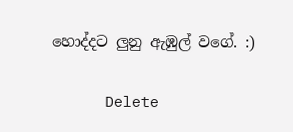හොද්දට ලුනු ඇඹුල් වගේ. :)

      Delete